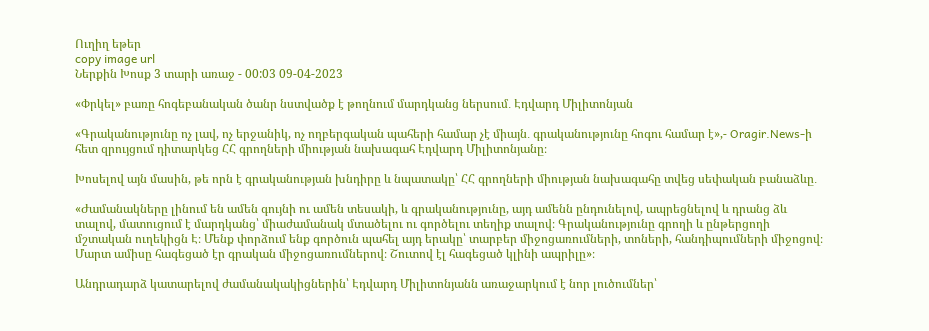Ուղիղ եթեր
copy image url
Ներքին Խոսք 3 տարի առաջ - 00:03 09-04-2023

«Փրկել» բառը հոգեբանական ծանր նստվածք է թողնում մարդկանց ներսում․ Էդվարդ Միլիտոնյան

«Գրականությունը ոչ լավ, ոչ երջանիկ, ոչ ողբերգական պահերի համար չէ միայն․ գրականությունը հոգու համար է»,- Oragir.News-ի հետ զրույցում դիտարկեց ՀՀ գրողների միության նախագահ Էդվարդ Միլիտոնյանը։

Խոսելով այն մասին, թե որն է գրականության խնդիրը և նպատակը՝ ՀՀ գրողների միության նախագահը տվեց սեփական բանաձևը․

«Ժամանակները լինում են ամեն գույնի ու ամեն տեսակի, և գրականությունը, այդ ամենն ընդունելով, ապրեցնելով և դրանց ձև տալով, մատուցում է մարդկանց՝ միաժամանակ մտածելու ու գործելու տեղիք տալով։ Գրականությունը գրողի և ընթերցողի մշտական ուղեկիցն Է։ Մենք փորձում ենք գործուն պահել այդ երակը՝ տարբեր միջոցառումների, տոների, հանդիպումների միջոցով։ Մարտ ամիսը հագեցած էր գրական միջոցառումներով։ Շուտով էլ հագեցած կլինի ապրիլը»։

Անդրադարձ կատարելով ժամանակակիցներին՝ Էդվարդ Միլիտոնյանն առաջարկում է նոր լուծումներ՝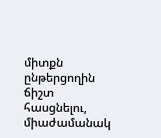միտքն ընթերցողին ճիշտ հասցնելու, միաժամանակ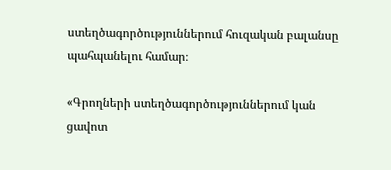ստեղծագործություններում հուզական բալանսը պահպանելու համար։

«Գրողների ստեղծագործություններում կան ցավոտ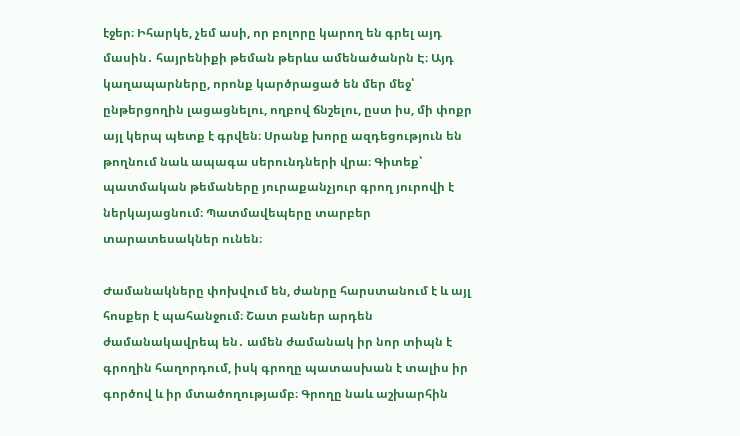էջեր։ Իհարկե, չեմ ասի, որ բոլորը կարող են գրել այդ մասին․ հայրենիքի թեման թերևս ամենածանրն Է։ Այդ կաղապարները, որոնք կարծրացած են մեր մեջ՝ ընթերցողին լացացնելու, ողբով ճնշելու, ըստ իս, մի փոքր այլ կերպ պետք է գրվեն։ Սրանք խորը ազդեցություն են թողնում նաև ապագա սերունդների վրա։ Գիտեք՝ պատմական թեմաները յուրաքանչյուր գրող յուրովի է ներկայացնում։ Պատմավեպերը տարբեր տարատեսակներ ունեն։

Ժամանակները փոխվում են, ժանրը հարստանում է և այլ հոսքեր է պահանջում։ Շատ բաներ արդեն ժամանակավրեպ են․ ամեն ժամանակ իր նոր տիպն է գրողին հաղորդում, իսկ գրողը պատասխան է տալիս իր գործով և իր մտածողությամբ։ Գրողը նաև աշխարհին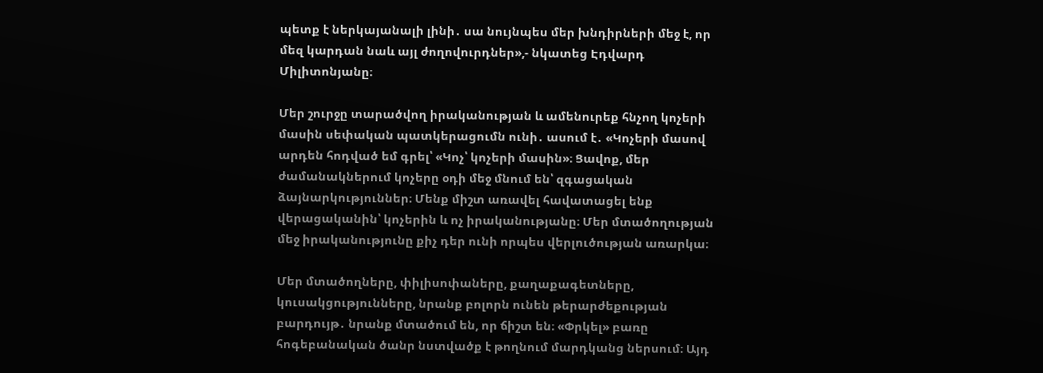պետք է ներկայանալի լինի․ սա նույնպես մեր խնդիրների մեջ է, որ մեզ կարդան նաև այլ ժողովուրդներ»,- նկատեց Էդվարդ Միլիտոնյանը։

Մեր շուրջը տարածվող իրականության և ամենուրեք հնչող կոչերի մասին սեփական պատկերացումն ունի․ ասում է․ «Կոչերի մասով արդեն հոդված եմ գրել՝ «Կոչ՝ կոչերի մասին»։ Ցավոք, մեր ժամանակներում կոչերը օդի մեջ մնում են՝ զգացական ձայնարկություններ։ Մենք միշտ առավել հավատացել ենք վերացականին՝ կոչերին և ոչ իրականությանը։ Մեր մտածողության մեջ իրականությունը քիչ դեր ունի որպես վերլուծության առարկա։

Մեր մտածողները, փիլիսոփաները, քաղաքագետները, կուսակցությունները, նրանք բոլորն ունեն թերարժեքության բարդույթ․ նրանք մտածում են, որ ճիշտ են։ «Փրկել» բառը հոգեբանական ծանր նստվածք է թողնում մարդկանց ներսում։ Այդ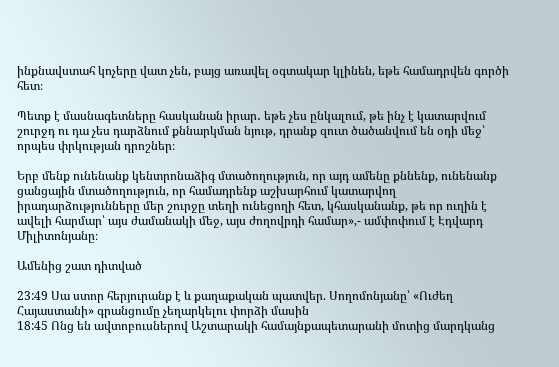ինքնավստահ կոչերը վատ չեն, բայց առավել օգտակար կլինեն, եթե համադրվեն գործի հետ։

Պետք է մասնագետները հասկանան իրար․ եթե չես ընկալում, թե ինչ է կատարվում շուրջդ ու դա չես դարձնում քննարկման նյութ, դրանք զուտ ծածանվում են օդի մեջ՝ որպես փրկության դրոշներ։

Երբ մենք ունենանք կենտրոնաձիգ մտածողություն, որ այդ ամենը քննենք, ունենանք ցանցային մտածողություն, որ համադրենք աշխարհում կատարվող իրադարձությունները մեր շուրջը տեղի ունեցողի հետ, կհասկանանք, թե որ ուղին է ավելի հարմար՝ այս ժամանակի մեջ, այս ժողովրդի համար»,- ամփոփում է Էդվարդ Միլիտոնյանը։

Ամենից շատ դիտված

23:49 Սա ստոր հերյուրանք է և քաղաքական պատվեր. Սողոմոնյանը՝ «Ուժեղ Հայաստանի» գրանցումը չեղարկելու փորձի մասին
18:45 Ոնց են ավտոբուսներով Աշտարակի համայնքապետարանի մոտից մարդկանց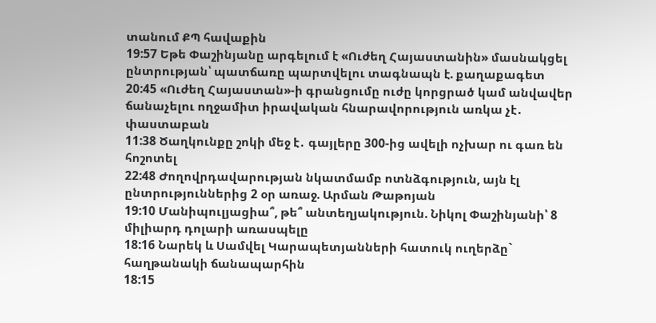տանում ՔՊ հավաքին
19:57 Եթե Փաշինյանը արգելում է «Ուժեղ Հայաստանին» մասնակցել ընտրության՝ պատճառը պարտվելու տագնապն է. քաղաքագետ
20:45 «Ուժեղ Հայաստան»-ի գրանցումը ուժը կորցրած կամ անվավեր ճանաչելու ողջամիտ իրավական հնարավորություն առկա չէ․ փաստաբան
11:38 Ծաղկունքը շոկի մեջ է․ գայլերը 300-ից ավելի ոչխար ու գառ են հոշոտել
22:48 Ժողովրդավարության նկատմամբ ոտնձգություն, այն էլ ընտրություններից 2 օր առաջ. Արման Թաթոյան
19:10 Մանիպուլյացիա՞, թե՞ անտեղյակություն. Նիկոլ Փաշինյանի՝ 8 միլիարդ դոլարի առասպելը
18:16 Նարեկ և Սամվել Կարապետյանների հատուկ ուղերձը` հաղթանակի ճանապարհին
18:15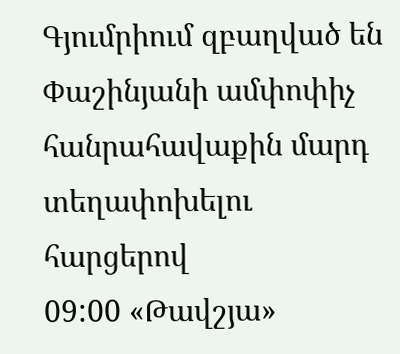Գյումրիում զբաղված են Փաշինյանի ամփոփիչ հանրահավաքին մարդ տեղափոխելու հարցերով
09:00 «Թավշյա»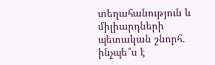տեղահանություն և միլիարդների պետական շնորհ․ ինչպե՞ս է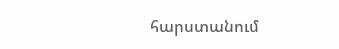հարստանում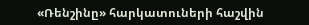«Ռենշինը» հարկատուների հաշվին